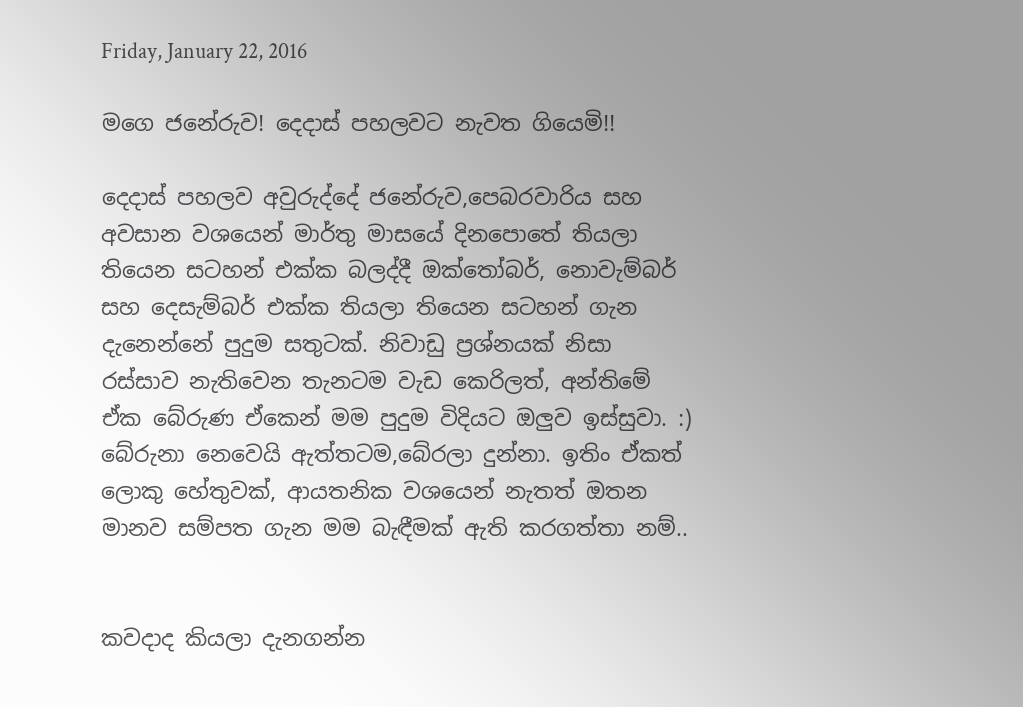Friday, January 22, 2016

මගෙ ජනේරුව! දෙදාස් පහලවට නැවත ගියෙමි!!

දෙදාස් පහලව අවුරුද්දේ ජනේරුව,පෙබරවාරිය සහ අවසාන වශයෙන් මාර්තු මාසයේ දිනපොතේ තියලා තියෙන සටහන් එක්ක බලද්දී ඔක්තෝබර්, නොවැම්බර් සහ දෙසැම්බර් එක්ක තියලා තියෙන සටහන් ගැන දැනෙන්නේ පුදුම සතුටක්. නිවාඩු ප්‍රශ්නයක් නිසා රස්සාව නැතිවෙන තැනටම වැඩ කෙරිලත්, අන්තිමේ ඒක බේරුණ ඒකෙන් මම පුදුම විදියට ඔලුව ඉස්සුවා. :) බේරුනා නෙවෙයි ඇත්තටම,බේරලා දුන්නා. ඉතිං ඒකත් ලොකු හේතුවක්, ආයතනික වශයෙන් නැතත් ඔතන මානව සම්පත ගැන මම බැඳීමක් ඇති කරගත්තා නම්..


කවදාද කියලා දැනගන්න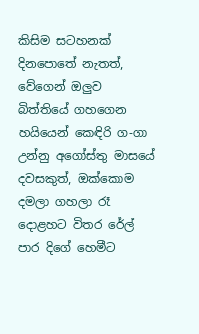කිසිම සටහනක් දිනපොතේ නැතත්, වේගෙන් ඔලුව බිත්තියේ ගහගෙන හයියෙන් කෙඳිරි ග-ගා උන්නු අගෝස්තු මාසයේ දවසකුත්, ඔක්කොම දමලා ගහලා රෑ දොළහට විතර රේල් පාර දිගේ හෙමීට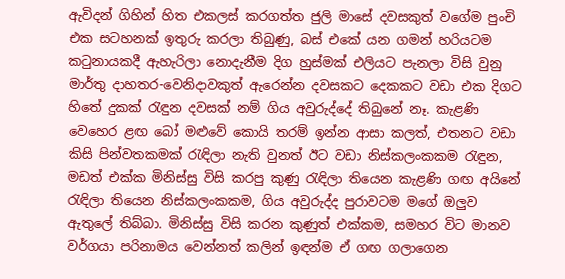ඇවිදන් ගිහින් හිත එකලස් කරගත්ත ජුලි මාසේ දවසකුත් වගේම පුංචි එක සටහනක් ඉතුරු කරලා තිබුණු, බස් එකේ යන ගමන් හරියටම කටුනායකදී ඇහැරිලා නොදැනීම දිග හුස්මක් එලියට පැනලා විසි වුනු මාර්තු දාහතර-වෙනිදාවකුත් ඇරෙන්න දවසකට දෙකකට වඩා එක දිගට හිතේ දුකක් රැඳුන දවසක් නම් ගිය අවුරුද්දේ තිබුනේ නෑ. කැළණි වෙහෙර ළඟ බෝ මළුවේ කොයි තරම් ඉන්න ආසා කලත්, එතනට වඩා කිසි පින්වතකමක් රැඳිලා නැති වුනත් ඊට වඩා නිස්කලංකකම රැඳුන, මඩත් එක්ක මිනිස්සු විසි කරපු කුණු රැඳිලා තියෙන කැළණි ගඟ අයිනේ රැඳිලා තියෙන නිස්කලංකකම, ගිය අවුරුද්ද පුරාවටම මගේ ඔලුව ඇතුලේ තිබ්බා. මිනිස්සු විසි කරන කුණුත් එක්කම, සමහර විට මානව වර්ගයා පරිනාමය වෙන්නත් කලින් ඉඳන්ම ඒ ගඟ ගලාගෙන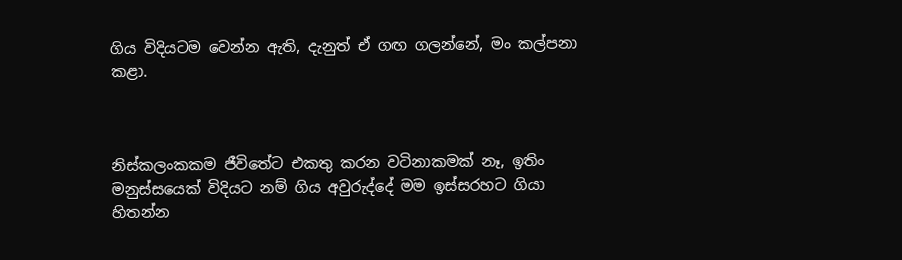ගිය විදියටම වෙන්න ඇති, දැනුත් ඒ ගඟ ගලන්නේ, මං කල්පනා කළා.



නිස්කලංකකම ජීවිතේට එකතු කරන වටිනාකමක් නෑ, ඉතිං මනුස්සයෙක් විදියට නම් ගිය අවුරුද්දේ මම ඉස්සරහට ගියා හිතන්න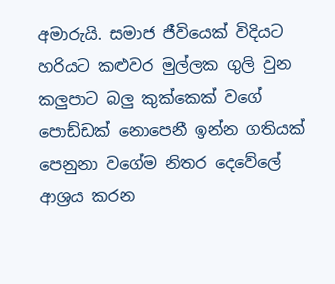අමාරුයි. සමාජ ජීවියෙක් විදියට හරියට කළුවර මුල්ලක ගුලි වුන කලුපාට බලු කුක්කෙක් වගේ පොඩ්ඩක් නොපෙනී ඉන්න ගතියක් පෙනුනා වගේම නිතර දෙවේලේ ආශ්‍රය කරන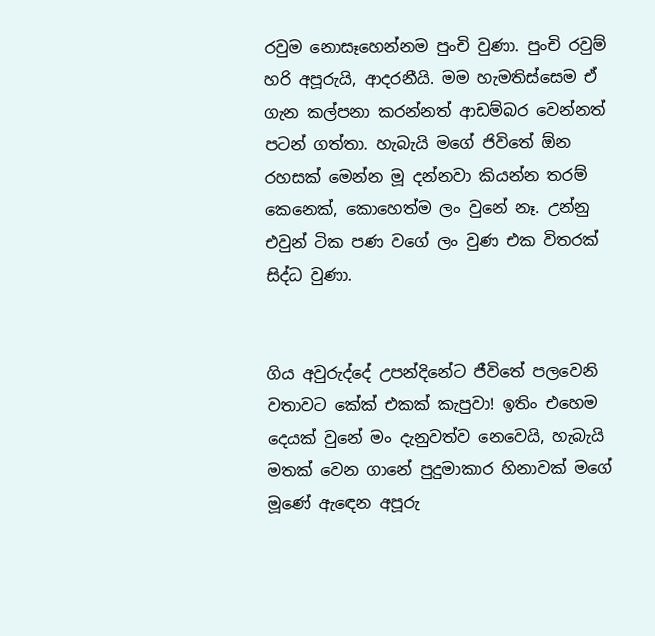රවුම නොසෑහෙන්නම පුංචි වුණා. පුංචි රවුම් හරි අපූරුයි, ආදරනීයි. මම හැමතිස්සෙම ඒ ගැන කල්පනා කරන්නත් ආඩම්බර වෙන්නත් පටන් ගත්තා. හැබැයි මගේ ජිවිතේ ඕන රහසක් මෙන්න මූ දන්නවා කියන්න තරම් කෙනෙක්, කොහෙත්ම ලං වුනේ නෑ. උන්නු එවුන් ටික පණ වගේ ලං වුණ එක විතරක් සිද්ධ වුණා.


ගිය අවුරුද්දේ උපන්දිනේට ජීවිතේ පලවෙනි වතාවට කේක් එකක් කැපුවා! ඉතිං එහෙම දෙයක් වුනේ මං දැනුවත්ව නෙවෙයි, හැබැයි මතක් වෙන ගානේ පුදුමාකාර හිනාවක් මගේ මූණේ ඇඳෙන අපූරු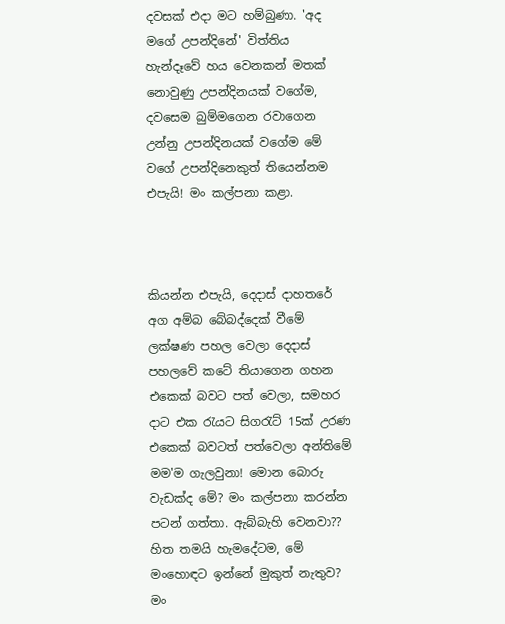දවසක් එදා මට හම්බුණා. 'අද මගේ උපන්දිනේ' විත්තිය හැන්දෑවේ හය වෙනකන් මතක් නොවුණු උපන්දිනයක් වගේම, දවසෙම බුම්මගෙන රවාගෙන උන්නු උපන්දිනයක් වගේම මේ වගේ උපන්දිනෙකුත් තියෙන්නම එපැයි! මං කල්පනා කළා.



කියන්න එපැයි, දෙදාස් දාහතරේ අග අම්බ බේබද්දෙක් වීමේ ලක්ෂණ පහල වෙලා දෙදාස් පහලවේ කටේ තියාගෙන ගහන එකෙක් බවට පත් වෙලා, සමහර දාට එක රැයට සිගරැට් 15ක් උරණ එකෙක් බවටත් පත්වෙලා අන්තිමේ මම'ම ගැලවුනා! මොන බොරු වැඩක්ද මේ? මං කල්පනා කරන්න පටන් ගත්තා. ඇබ්බැහි වෙනවා?? හිත තමයි හැමදේටම, මේ මංහොඳට ඉන්නේ මුකුත් නැතුව? මං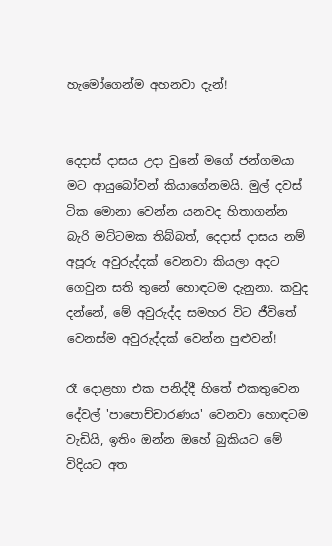හැමෝගෙන්ම අහනවා දැන්!


දෙදාස් දාසය උදා වුනේ මගේ ජන්ගමයා මට ආයුබෝවන් කියාගේනමයි. මුල් දවස් ටික මොනා වෙන්න යනවද හිතාගන්න බැරි මට්ටමක තිබ්බත්, දෙදාස් දාසය නම් අපූරු අවුරුද්දක් වෙනවා කියලා අදට ගෙවුන සති තුනේ හොඳටම දැනුනා. කවුද දන්නේ, මේ අවුරුද්ද සමහර විට ජීවිතේ වෙනස්ම අවුරුද්දක් වෙන්න පුළුවන්!

රෑ දොළහා එක පනිද්දී හිතේ එකතුවෙන දේවල් 'පාපොච්චාරණය' වෙනවා හොඳටම වැඩියි, ඉතිං ඔන්න ඔහේ බුකියට මේ විදියට අත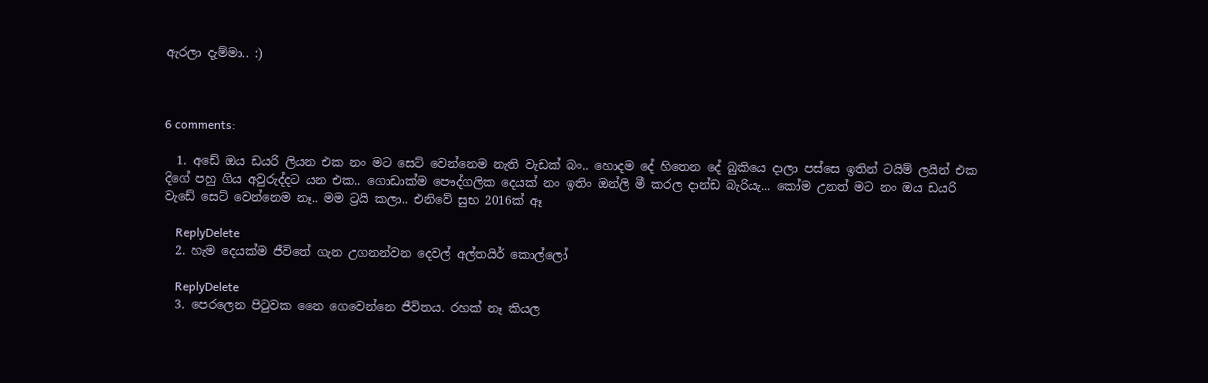ඇරලා දැම්මා.. :)



6 comments:

  1. අඩේ ඔය ඩයරි ලියන එක නං මට සෙට් වෙන්නෙම නැති වැඩක් බං.. හොදම දේ හිතෙන දේ බුකියෙ දාලා පස්සෙ ඉතින් ටයිම් ලයින් එක දිගේ පහු ගිය අවුරුද්දට යන එක.. ගොඩාක්ම පෞද්ගලික දෙයක් නං ඉතිං ඔන්ලි මී කරල දාන්ඩ බැරියැ... කෝම උනත් මට නං ඔය ඩයරි වැඩේ සෙට් වෙන්නෙම නෑ.. මම ට්‍රයි කලා.. එනිවේ සුභ 2016ක් ඈ

    ReplyDelete
  2. හැම දෙයක්ම ජීවිතේ ගැන උගනන්වන දෙවල් අල්තයිර් කොල්ලෝ

    ReplyDelete
  3. පෙරලෙන පිටුවක නෛ ගෙවෙන්නෙ ජීවිතය. රහක් නෑ කියල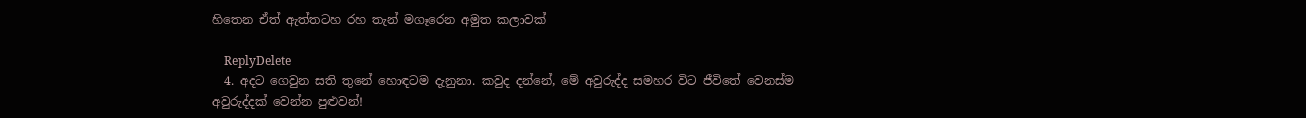හිතෙන ඒත් ඇත්තටහ රහ තැන් මගෑරෙන අමුත කලාවක්

    ReplyDelete
  4. අදට ගෙවුන සති තුනේ හොඳටම දැනුනා. කවුද දන්නේ, මේ අවුරුද්ද සමහර විට ජීවිතේ වෙනස්ම අවුරුද්දක් වෙන්න පුළුවන්!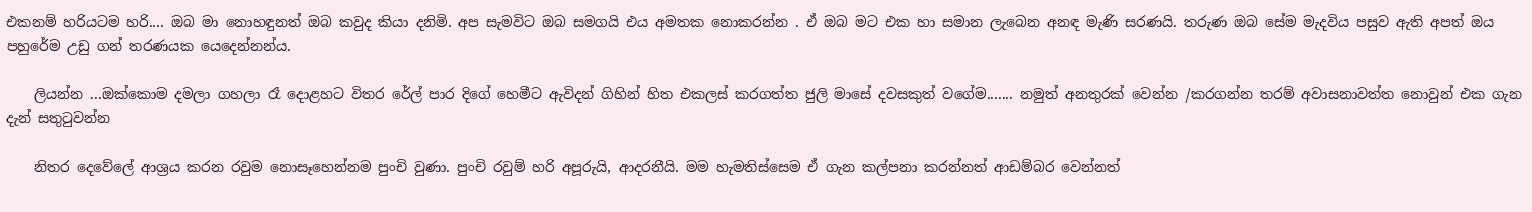එකනම් හරියටම හරි.... ඔබ මා නොහඳුනත් ඔබ කවුද කියා දනිමි. අප සැමවිට ඔබ සමගයි එය අමතක නොකරන්න . ඒ ඔබ මට එක හා සමාන ලැබෙන අනඳ මැණි සරණයි. තරුණ ඔබ සේම මැදවිය පසුව ඇති අපත් ඔය පහුරේම උඩු ගන් තරණයක යෙදෙන්නන්ය.

    ලියන්න ...ඔක්කොම දමලා ගහලා රෑ දොළහට විතර රේල් පාර දිගේ හෙමීට ඇවිදන් ගිහින් හිත එකලස් කරගත්ත ජුලි මාසේ දවසකුත් වගේම....... නමුත් අනතුරක් වෙන්න /කරගන්න තරම් අවාසනාවත්ත නොවුන් එක ගැන දැන් සතුටුවන්න

    නිතර දෙවේලේ ආශ්‍රය කරන රවුම නොසෑහෙන්නම පුංචි වුණා. පුංචි රවුම් හරි අපූරුයි, ආදරනීයි. මම හැමතිස්සෙම ඒ ගැන කල්පනා කරන්නත් ආඩම්බර වෙන්නත්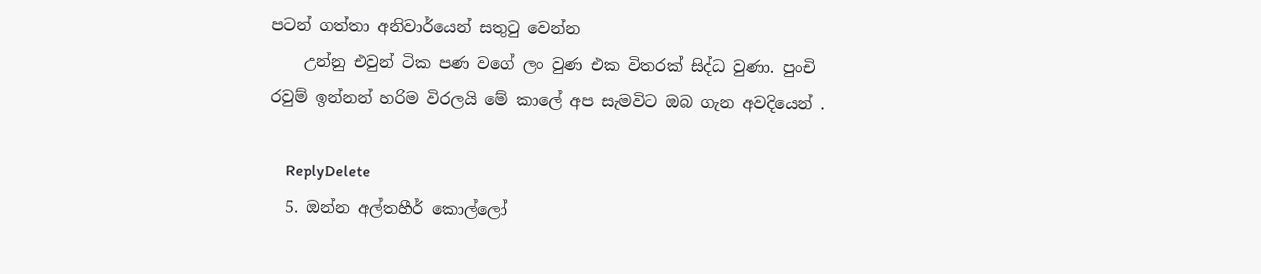පටන් ගත්තා අනිවාර්යෙන් සතුටු වෙන්න
    උන්නු එවුන් ටික පණ වගේ ලං වුණ එක විතරක් සිද්ධ වුණා. පුංචි රවුම් ඉන්නන් හරිම විරලයි මේ කාලේ අප සැමවිට ඔබ ගැන අවදියෙන් .

    ReplyDelete
  5. ඔන්න අල්තහීර් කොල්ලෝ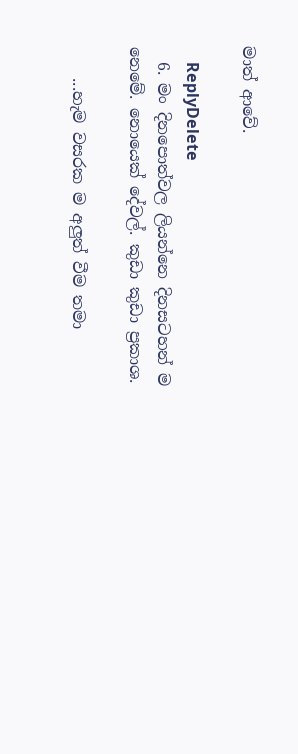මාත් ආවේ.

    ReplyDelete
  6. මං දිනපොත්වල ලියන්නෙ දිනසටහන් ම නෙමේ. නොයෙක් දේවල්. කුඩා කුඩා ප්‍රකාශ.

    ...හැම වසරක ම අලුත් වීම තමා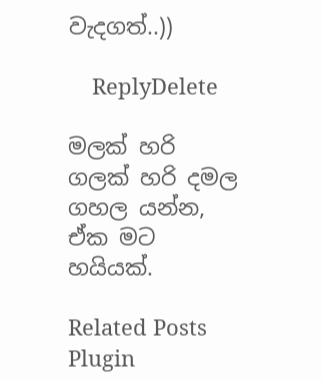වැදගත්..))

    ReplyDelete

මලක් හරි ගලක් හරි දමල ගහල යන්න, ඒක මට හයියක්.

Related Posts Plugin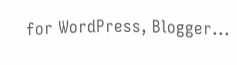for WordPress, Blogger...